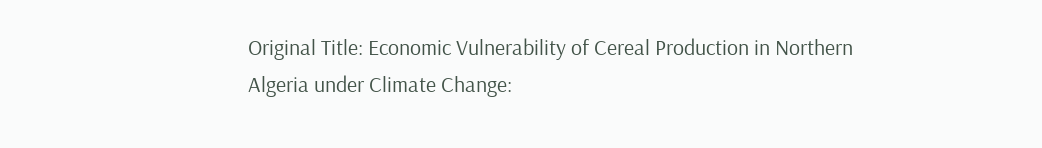Original Title: Economic Vulnerability of Cereal Production in Northern Algeria under Climate Change: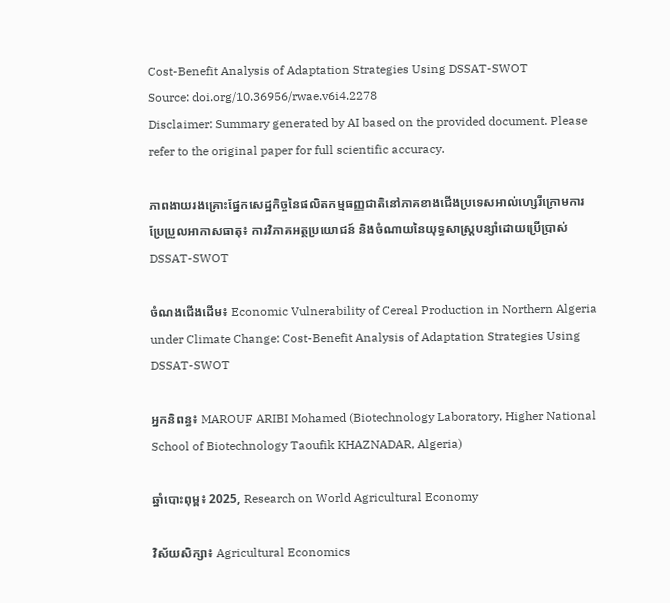Cost-Benefit Analysis of Adaptation Strategies Using DSSAT-SWOT
Source: doi.org/10.36956/rwae.v6i4.2278
Disclaimer: Summary generated by AI based on the provided document. Please refer to the original paper for full scientific accuracy.

ភាពងាយរងគ្រោះផ្នែកសេដ្ឋកិច្ចនៃផលិតកម្មធញ្ញជាតិនៅភាគខាងជើងប្រទេសអាល់ហ្សេរីក្រោមការប្រែប្រួលអាកាសធាតុ៖ ការវិភាគអត្ថប្រយោជន៍ និងចំណាយនៃយុទ្ធសាស្ត្របន្សាំដោយប្រើប្រាស់ DSSAT-SWOT

ចំណងជើងដើម៖ Economic Vulnerability of Cereal Production in Northern Algeria under Climate Change: Cost-Benefit Analysis of Adaptation Strategies Using DSSAT-SWOT

អ្នកនិពន្ធ៖ MAROUF ARIBI Mohamed (Biotechnology Laboratory, Higher National School of Biotechnology Taoufik KHAZNADAR, Algeria)

ឆ្នាំបោះពុម្ព៖ 2025, Research on World Agricultural Economy

វិស័យសិក្សា៖ Agricultural Economics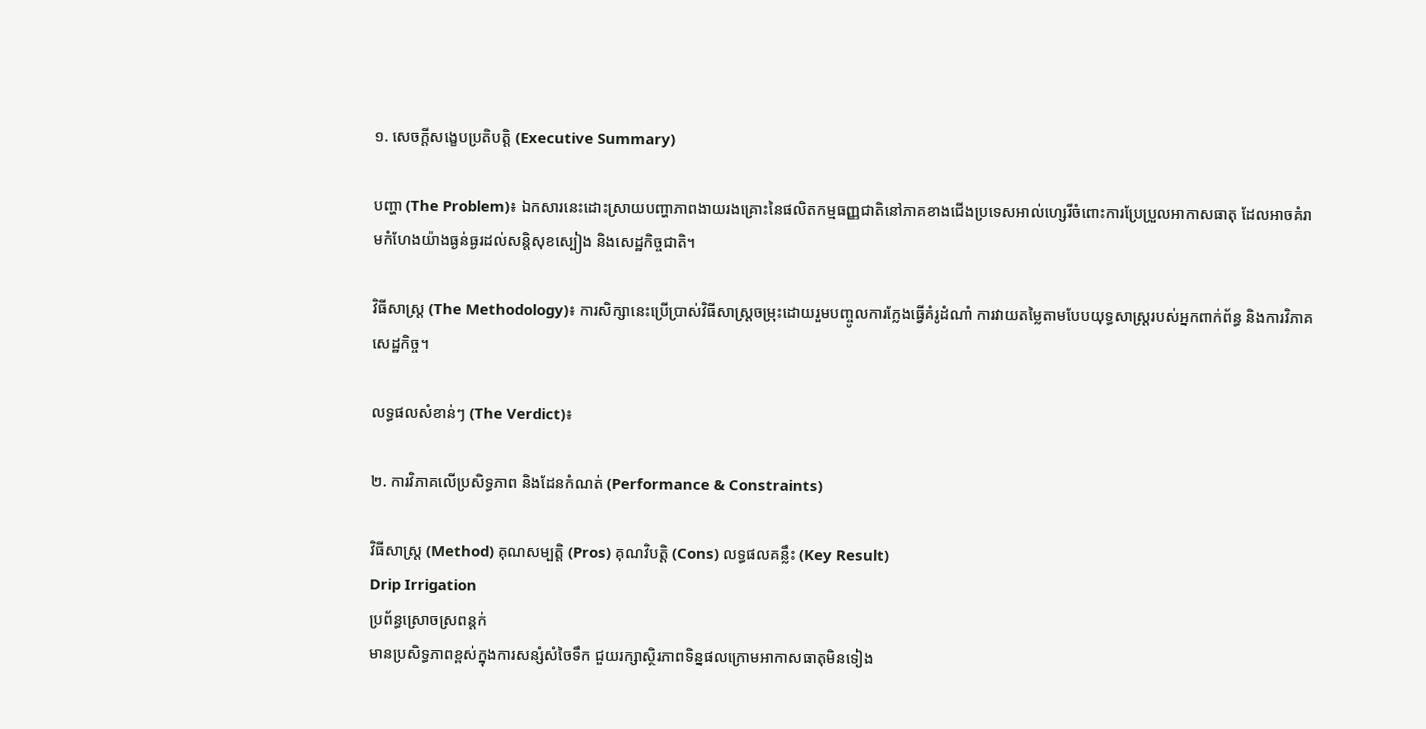១. សេចក្តីសង្ខេបប្រតិបត្តិ (Executive Summary)

បញ្ហា (The Problem)៖ ឯកសារនេះដោះស្រាយបញ្ហាភាពងាយរងគ្រោះនៃផលិតកម្មធញ្ញជាតិនៅភាគខាងជើងប្រទេសអាល់ហ្សេរីចំពោះការប្រែប្រួលអាកាសធាតុ ដែលអាចគំរាមកំហែងយ៉ាងធ្ងន់ធ្ងរដល់សន្តិសុខស្បៀង និងសេដ្ឋកិច្ចជាតិ។

វិធីសាស្ត្រ (The Methodology)៖ ការសិក្សានេះប្រើប្រាស់វិធីសាស្ត្រចម្រុះដោយរួមបញ្ចូលការក្លែងធ្វើគំរូដំណាំ ការវាយតម្លៃតាមបែបយុទ្ធសាស្ត្ររបស់អ្នកពាក់ព័ន្ធ និងការវិភាគសេដ្ឋកិច្ច។

លទ្ធផលសំខាន់ៗ (The Verdict)៖

២. ការវិភាគលើប្រសិទ្ធភាព និងដែនកំណត់ (Performance & Constraints)

វិធីសាស្ត្រ (Method) គុណសម្បត្តិ (Pros) គុណវិបត្តិ (Cons) លទ្ធផលគន្លឹះ (Key Result)
Drip Irrigation
ប្រព័ន្ធស្រោចស្រពន្តក់
មានប្រសិទ្ធភាពខ្ពស់ក្នុងការសន្សំសំចៃទឹក ជួយរក្សាស្ថិរភាពទិន្នផលក្រោមអាកាសធាតុមិនទៀង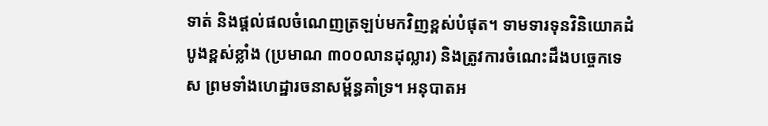ទាត់ និងផ្តល់ផលចំណេញត្រឡប់មកវិញខ្ពស់បំផុត។ ទាមទារទុនវិនិយោគដំបូងខ្ពស់ខ្លាំង (ប្រមាណ ៣០០លានដុល្លារ) និងត្រូវការចំណេះដឹងបច្ចេកទេស ព្រមទាំងហេដ្ឋារចនាសម្ព័ន្ធគាំទ្រ។ អនុបាតអ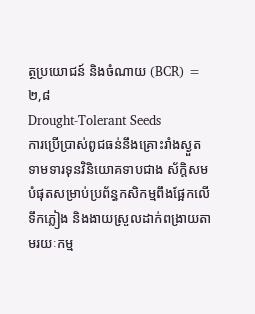ត្ថប្រយោជន៍ និងចំណាយ (BCR) = ២,៨
Drought-Tolerant Seeds
ការប្រើប្រាស់ពូជធន់នឹងគ្រោះរាំងស្ងួត
ទាមទារទុនវិនិយោគទាបជាង ស័ក្តិសមបំផុតសម្រាប់ប្រព័ន្ធកសិកម្មពឹងផ្អែកលើទឹកភ្លៀង និងងាយស្រួលដាក់ពង្រាយតាមរយៈកម្ម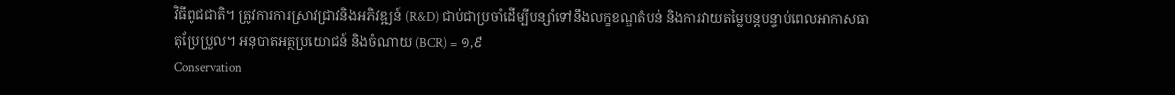វិធីពូជជាតិ។ ត្រូវការការស្រាវជ្រាវនិងអភិវឌ្ឍន៍ (R&D) ជាប់ជាប្រចាំដើម្បីបន្សាំទៅនឹងលក្ខខណ្ឌតំបន់ និងការវាយតម្លៃបន្តបន្ទាប់ពេលអាកាសធាតុប្រែប្រួល។ អនុបាតអត្ថប្រយោជន៍ និងចំណាយ (BCR) = ១,៩
Conservation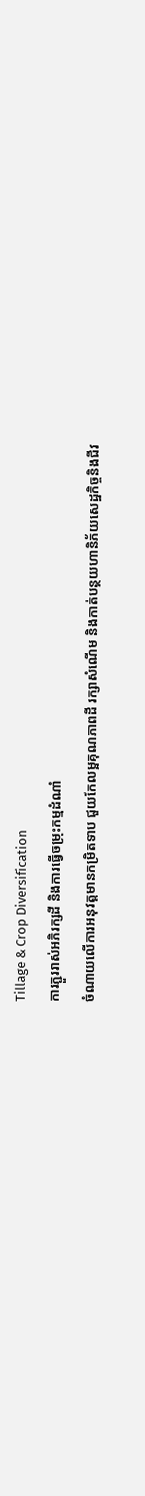Tillage & Crop Diversification
ការភ្ជួររាស់អភិរក្សដី និងការធ្វើចម្រុះកម្មដំណាំ
ចំណាយលើការអនុវត្តមានកម្រិតទាប ជួយកែលម្អគុណភាពដី រក្សាសំណើម និងកាត់បន្ថយហានិភ័យសេដ្ឋកិច្ចនិងជីវ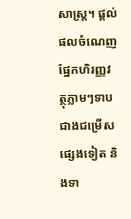សាស្ត្រ។ ផ្តល់ផលចំណេញផ្នែកហិរញ្ញវត្ថុភ្លាមៗទាបជាងជម្រើសផ្សេងទៀត និងទា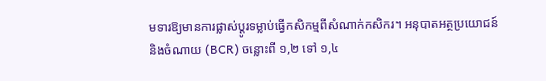មទារឱ្យមានការផ្លាស់ប្តូរទម្លាប់ធ្វើកសិកម្មពីសំណាក់កសិករ។ អនុបាតអត្ថប្រយោជន៍ និងចំណាយ (BCR) ចន្លោះពី ១,២ ទៅ ១,៤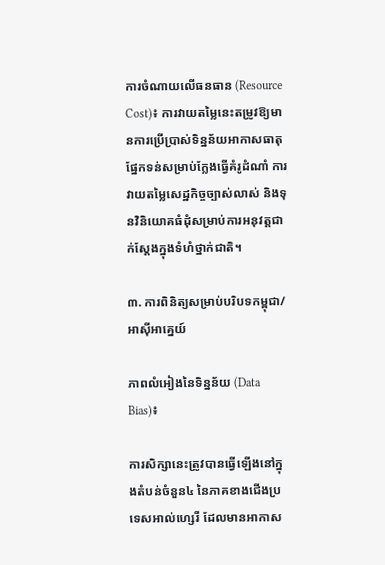ការចំណាយលើធនធាន (Resource Cost)៖ ការវាយតម្លៃនេះតម្រូវឱ្យមានការប្រើប្រាស់ទិន្នន័យអាកាសធាតុ ផ្នែកទន់សម្រាប់ក្លែងធ្វើគំរូដំណាំ ការវាយតម្លៃសេដ្ឋកិច្ចច្បាស់លាស់ និងទុនវិនិយោគធំដុំសម្រាប់ការអនុវត្តជាក់ស្តែងក្នុងទំហំថ្នាក់ជាតិ។

៣. ការពិនិត្យសម្រាប់បរិបទកម្ពុជា/អាស៊ីអាគ្នេយ៍

ភាពលំអៀងនៃទិន្នន័យ (Data Bias)៖

ការសិក្សានេះត្រូវបានធ្វើឡើងនៅក្នុងតំបន់ចំនួន៤ នៃភាគខាងជើងប្រទេសអាល់ហ្សេរី ដែលមានអាកាស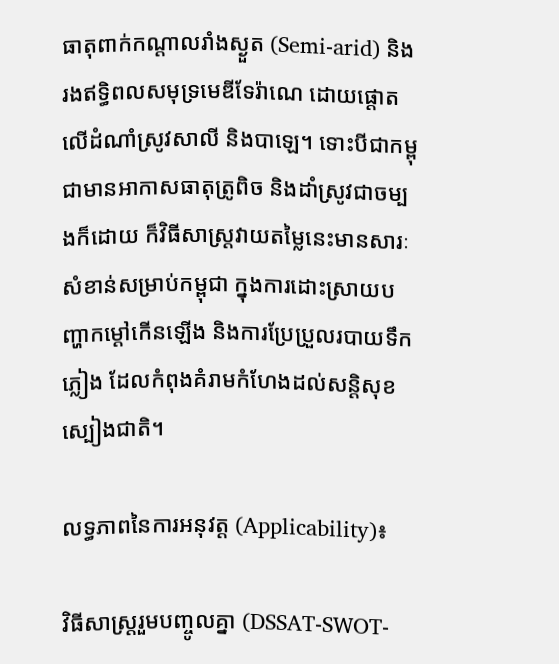ធាតុពាក់កណ្តាលរាំងស្ងួត (Semi-arid) និងរងឥទ្ធិពលសមុទ្រមេឌីទែរ៉ាណេ ដោយផ្តោតលើដំណាំស្រូវសាលី និងបាឡេ។ ទោះបីជាកម្ពុជាមានអាកាសធាតុត្រូពិច និងដាំស្រូវជាចម្បងក៏ដោយ ក៏វិធីសាស្ត្រវាយតម្លៃនេះមានសារៈសំខាន់សម្រាប់កម្ពុជា ក្នុងការដោះស្រាយបញ្ហាកម្តៅកើនឡើង និងការប្រែប្រួលរបាយទឹកភ្លៀង ដែលកំពុងគំរាមកំហែងដល់សន្តិសុខស្បៀងជាតិ។

លទ្ធភាពនៃការអនុវត្ត (Applicability)៖

វិធីសាស្ត្ររួមបញ្ចូលគ្នា (DSSAT-SWOT-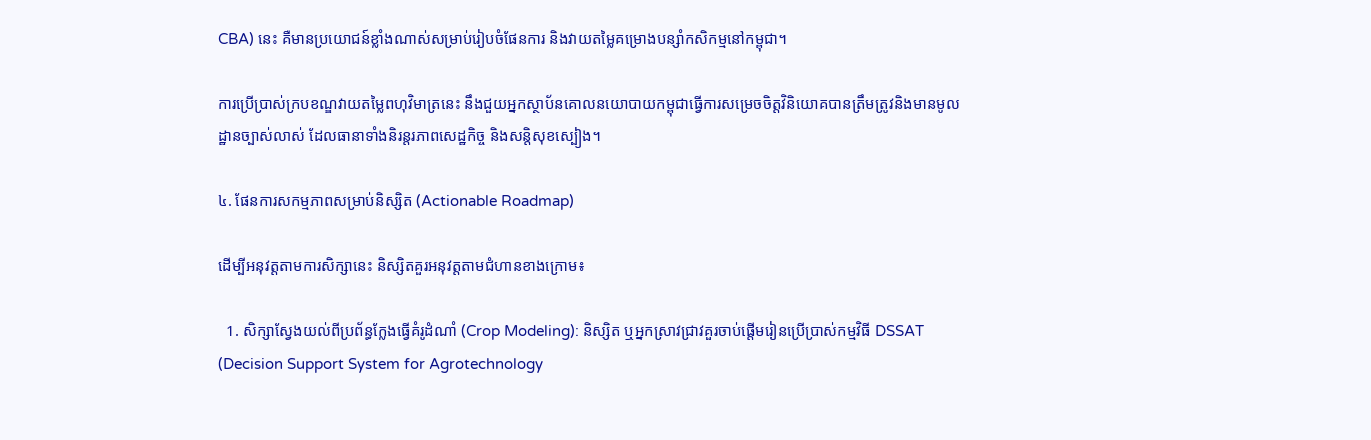CBA) នេះ គឺមានប្រយោជន៍ខ្លាំងណាស់សម្រាប់រៀបចំផែនការ និងវាយតម្លៃគម្រោងបន្សាំកសិកម្មនៅកម្ពុជា។

ការប្រើប្រាស់ក្របខណ្ឌវាយតម្លៃពហុវិមាត្រនេះ នឹងជួយអ្នកស្ថាប័នគោលនយោបាយកម្ពុជាធ្វើការសម្រេចចិត្តវិនិយោគបានត្រឹមត្រូវនិងមានមូលដ្ឋានច្បាស់លាស់ ដែលធានាទាំងនិរន្តរភាពសេដ្ឋកិច្ច និងសន្តិសុខស្បៀង។

៤. ផែនការសកម្មភាពសម្រាប់និស្សិត (Actionable Roadmap)

ដើម្បីអនុវត្តតាមការសិក្សានេះ និស្សិតគួរអនុវត្តតាមជំហានខាងក្រោម៖

  1. សិក្សាស្វែងយល់ពីប្រព័ន្ធក្លែងធ្វើគំរូដំណាំ (Crop Modeling): និស្សិត ឬអ្នកស្រាវជ្រាវគួរចាប់ផ្តើមរៀនប្រើប្រាស់កម្មវិធី DSSAT (Decision Support System for Agrotechnology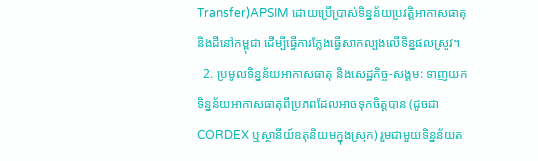Transfer)APSIM ដោយប្រើប្រាស់ទិន្នន័យប្រវត្តិអាកាសធាតុ និងដីនៅកម្ពុជា ដើម្បីធ្វើការក្លែងធ្វើសាកល្បងលើទិន្នផលស្រូវ។
  2. ប្រមូលទិន្នន័យអាកាសធាតុ និងសេដ្ឋកិច្ច-សង្គម: ទាញយកទិន្នន័យអាកាសធាតុពីប្រភពដែលអាចទុកចិត្តបាន (ដូចជា CORDEX ឬស្ថានីយ៍ឧតុនិយមក្នុងស្រុក) រួមជាមួយទិន្នន័យត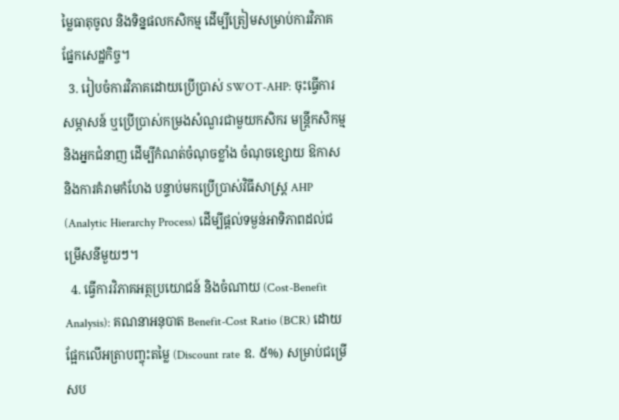ម្លៃធាតុចូល និងទិន្នផលកសិកម្ម ដើម្បីត្រៀមសម្រាប់ការវិភាគផ្នែកសេដ្ឋកិច្ច។
  3. រៀបចំការវិភាគដោយប្រើប្រាស់ SWOT-AHP: ចុះធ្វើការសម្ភាសន៍ ឬប្រើប្រាស់កម្រងសំណួរជាមួយកសិករ មន្ត្រីកសិកម្ម និងអ្នកជំនាញ ដើម្បីកំណត់ចំណុចខ្លាំង ចំណុចខ្សោយ ឱកាស និងការគំរាមកំហែង បន្ទាប់មកប្រើប្រាស់វិធីសាស្ត្រ AHP (Analytic Hierarchy Process) ដើម្បីផ្តល់ទម្ងន់អាទិភាពដល់ជម្រើសនីមួយៗ។
  4. ធ្វើការវិភាគអត្ថប្រយោជន៍ និងចំណាយ (Cost-Benefit Analysis): គណនាអនុបាត Benefit-Cost Ratio (BCR) ដោយផ្អែកលើអត្រាបញ្ចុះតម្លៃ (Discount rate ឧ. ៥%) សម្រាប់ជម្រើសប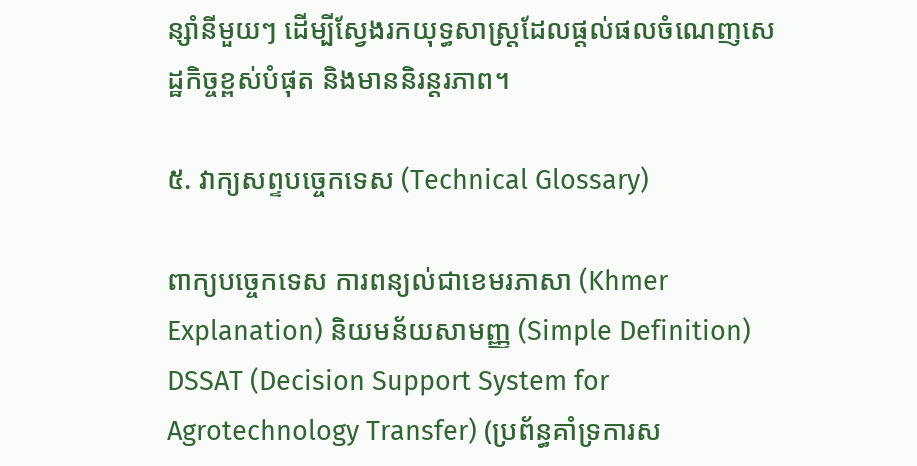ន្សាំនីមួយៗ ដើម្បីស្វែងរកយុទ្ធសាស្ត្រដែលផ្តល់ផលចំណេញសេដ្ឋកិច្ចខ្ពស់បំផុត និងមាននិរន្តរភាព។

៥. វាក្យសព្ទបច្ចេកទេស (Technical Glossary)

ពាក្យបច្ចេកទេស ការពន្យល់ជាខេមរភាសា (Khmer Explanation) និយមន័យសាមញ្ញ (Simple Definition)
DSSAT (Decision Support System for Agrotechnology Transfer) (ប្រព័ន្ធគាំទ្រការស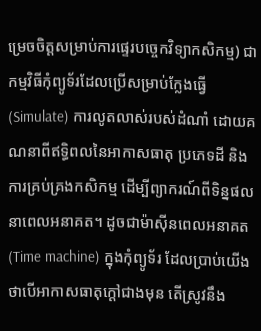ម្រេចចិត្តសម្រាប់ការផ្ទេរបច្ចេកវិទ្យាកសិកម្ម) ជាកម្មវិធីកុំព្យូទ័រដែលប្រើសម្រាប់ក្លែងធ្វើ (Simulate) ការលូតលាស់របស់ដំណាំ ដោយគណនាពីឥទ្ធិពលនៃអាកាសធាតុ ប្រភេទដី និងការគ្រប់គ្រងកសិកម្ម ដើម្បីព្យាករណ៍ពីទិន្នផលនាពេលអនាគត។ ដូចជាម៉ាស៊ីនពេលអនាគត (Time machine) ក្នុងកុំព្យូទ័រ ដែលប្រាប់យើងថាបើអាកាសធាតុក្តៅជាងមុន តើស្រូវនឹង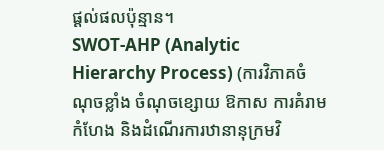ផ្តល់ផលប៉ុន្មាន។
SWOT-AHP (Analytic Hierarchy Process) (ការវិភាគចំណុចខ្លាំង ចំណុចខ្សោយ ឱកាស ការគំរាមកំហែង និងដំណើរការឋានានុក្រមវិ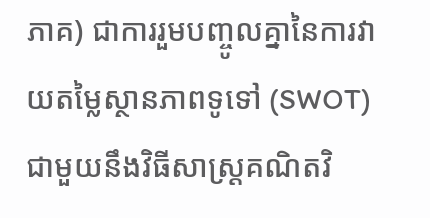ភាគ) ជាការរួមបញ្ចូលគ្នានៃការវាយតម្លៃស្ថានភាពទូទៅ (SWOT) ជាមួយនឹងវិធីសាស្ត្រគណិតវិ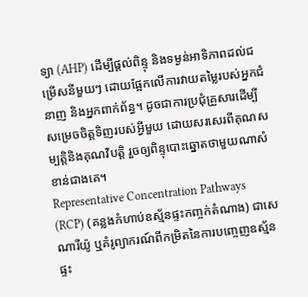ទ្យា (AHP) ដើម្បីផ្តល់ពិន្ទុ និងទម្ងន់អាទិភាពដល់ជម្រើសនីមួយៗ ដោយផ្អែកលើការវាយតម្លៃរបស់អ្នកជំនាញ និងអ្នកពាក់ព័ន្ធ។ ដូចជាការប្រជុំគ្រួសារដើម្បីសម្រេចចិត្តទិញរបស់អ្វីមួយ ដោយសរសេរពីគុណសម្បត្តិនិងគុណវិបត្តិ រួចឲ្យពិន្ទុបោះឆ្នោតថាមួយណាសំខាន់ជាងគេ។
Representative Concentration Pathways (RCP) (គន្លងកំហាប់ឧស្ម័នផ្ទះកញ្ចក់តំណាង) ជាសេណារីយ៉ូ ឬគំរូព្យាករណ៍ពីកម្រិតនៃការបញ្ចេញឧស្ម័នផ្ទះ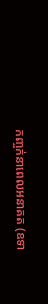កញ្ចក់នាពេលអនាគត (ឧទា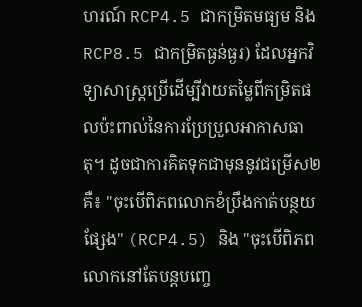ហរណ៍ RCP4.5 ជាកម្រិតមធ្យម និង RCP8.5 ជាកម្រិតធ្ងន់ធ្ងរ) ដែលអ្នកវិទ្យាសាស្ត្រប្រើដើម្បីវាយតម្លៃពីកម្រិតផលប៉ះពាល់នៃការប្រែប្រួលអាកាសធាតុ។ ដូចជាការគិតទុកជាមុននូវជម្រើស២ គឺ៖ "ចុះបើពិភពលោកខំប្រឹងកាត់បន្ថយផ្សែង" (RCP4.5) និង "ចុះបើពិភពលោកនៅតែបន្តបញ្ចេ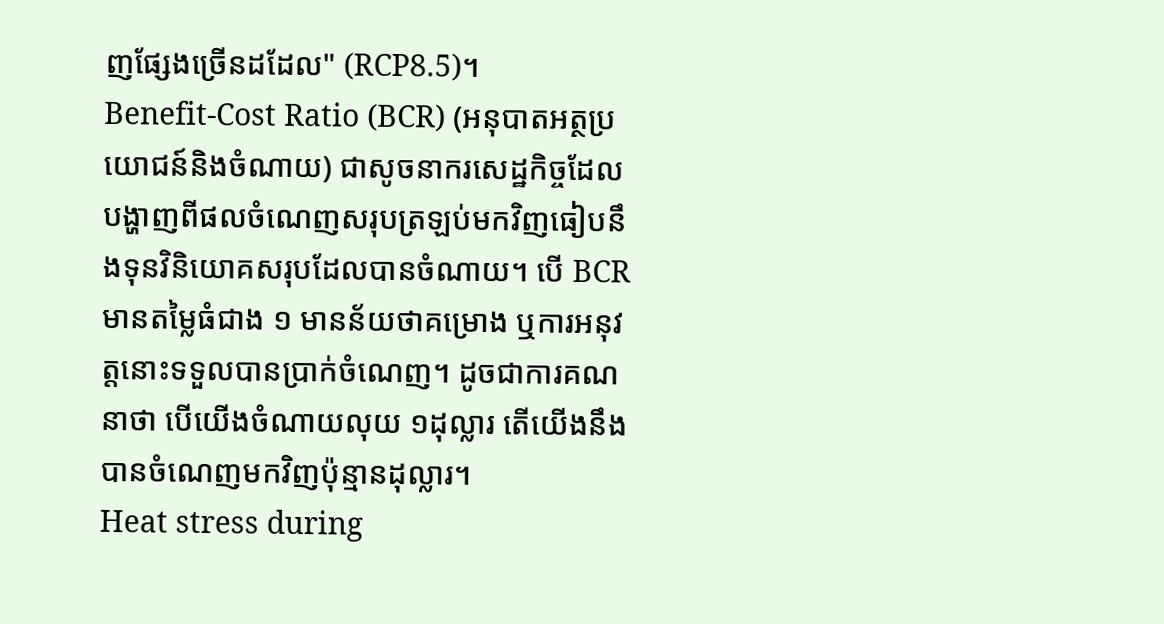ញផ្សែងច្រើនដដែល" (RCP8.5)។
Benefit-Cost Ratio (BCR) (អនុបាតអត្ថប្រយោជន៍និងចំណាយ) ជាសូចនាករសេដ្ឋកិច្ចដែលបង្ហាញពីផលចំណេញសរុបត្រឡប់មកវិញធៀបនឹងទុនវិនិយោគសរុបដែលបានចំណាយ។ បើ BCR មានតម្លៃធំជាង ១ មានន័យថាគម្រោង ឬការអនុវត្តនោះទទួលបានប្រាក់ចំណេញ។ ដូចជាការគណនាថា បើយើងចំណាយលុយ ១ដុល្លារ តើយើងនឹងបានចំណេញមកវិញប៉ុន្មានដុល្លារ។
Heat stress during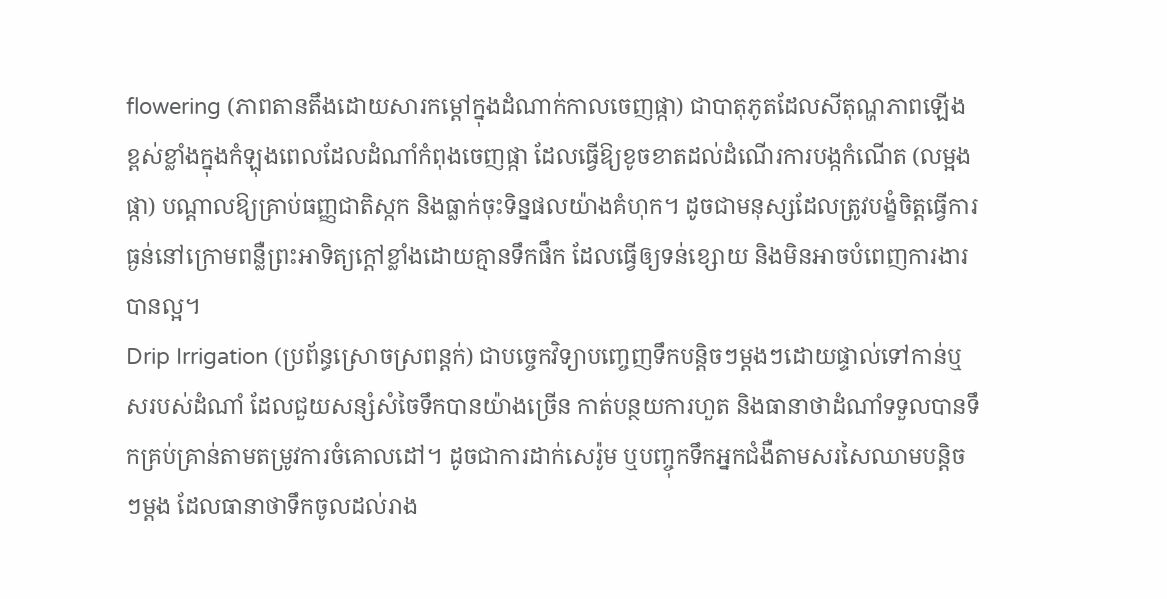flowering (ភាពតានតឹងដោយសារកម្តៅក្នុងដំណាក់កាលចេញផ្កា) ជាបាតុភូតដែលសីតុណ្ហភាពឡើងខ្ពស់ខ្លាំងក្នុងកំឡុងពេលដែលដំណាំកំពុងចេញផ្កា ដែលធ្វើឱ្យខូចខាតដល់ដំណើរការបង្កកំណើត (លម្អងផ្កា) បណ្តាលឱ្យគ្រាប់ធញ្ញជាតិស្កក និងធ្លាក់ចុះទិន្នផលយ៉ាងគំហុក។ ដូចជាមនុស្សដែលត្រូវបង្ខំចិត្តធ្វើការធ្ងន់នៅក្រោមពន្លឺព្រះអាទិត្យក្តៅខ្លាំងដោយគ្មានទឹកផឹក ដែលធ្វើឲ្យទន់ខ្សោយ និងមិនអាចបំពេញការងារបានល្អ។
Drip Irrigation (ប្រព័ន្ធស្រោចស្រពន្តក់) ជាបច្ចេកវិទ្យាបញ្ចេញទឹកបន្តិចៗម្តងៗដោយផ្ទាល់ទៅកាន់ឬសរបស់ដំណាំ ដែលជួយសន្សំសំចៃទឹកបានយ៉ាងច្រើន កាត់បន្ថយការហួត និងធានាថាដំណាំទទួលបានទឹកគ្រប់គ្រាន់តាមតម្រូវការចំគោលដៅ។ ដូចជាការដាក់សេរ៉ូម ឬបញ្ចុកទឹកអ្នកជំងឺតាមសរសៃឈាមបន្តិចៗម្តង ដែលធានាថាទឹកចូលដល់រាង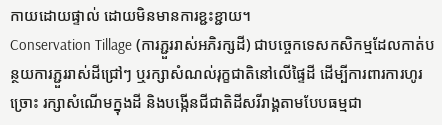កាយដោយផ្ទាល់ ដោយមិនមានការខ្ជះខ្ជាយ។
Conservation Tillage (ការភ្ជួររាស់អភិរក្សដី) ជាបច្ចេកទេសកសិកម្មដែលកាត់បន្ថយការភ្ជួររាស់ដីជ្រៅៗ ឬរក្សាសំណល់រុក្ខជាតិនៅលើផ្ទៃដី ដើម្បីការពារការហូរច្រោះ រក្សាសំណើមក្នុងដី និងបង្កើនជីជាតិដីសរីរាង្គតាមបែបធម្មជា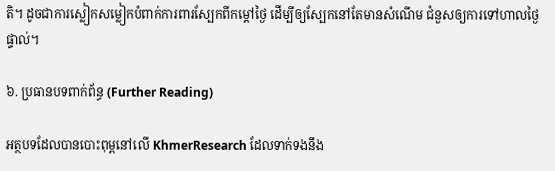តិ។ ដូចជាការស្លៀកសម្លៀកបំពាក់ការពារស្បែកពីកម្តៅថ្ងៃ ដើម្បីឲ្យស្បែកនៅតែមានសំណើម ជំនួសឲ្យការទៅហាលថ្ងៃផ្ទាល់។

៦. ប្រធានបទពាក់ព័ន្ធ (Further Reading)

អត្ថបទដែលបានបោះពុម្ពនៅលើ KhmerResearch ដែលទាក់ទងនឹង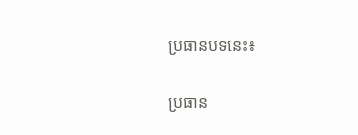ប្រធានបទនេះ៖

ប្រធាន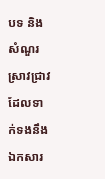បទ និងសំណួរស្រាវជ្រាវដែលទាក់ទងនឹងឯកសារ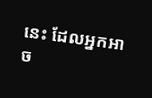នេះ ដែលអ្នកអាច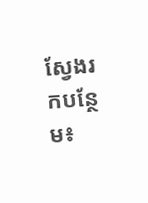ស្វែងរកបន្ថែម៖